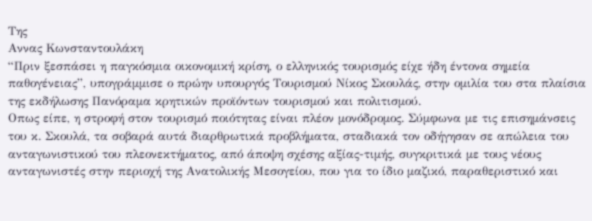Της
Αννας Κωνσταντουλάκη
“Πριν ξεσπάσει η παγκόσμια οικονομική κρίση, ο ελληνικός τουρισμός είχε ήδη έντονα σημεία παθογένειας”, υπογράμμισε ο πρώην υπουργός Τουρισμού Νίκος Σκουλάς, στην ομιλία του στα πλαίσια της εκδήλωσης Πανόραμα κρητικών προϊόντων τουρισμού και πολιτισμού.
Οπως είπε, η στροφή στον τουρισμό ποιότητας είναι πλέον μονόδρομος. Σύμφωνα με τις επισημάνσεις του κ. Σκουλά, τα σοβαρά αυτά διαρθρωτικά προβλήματα, σταδιακά τον οδήγησαν σε απώλεια του ανταγωνιστικού του πλεονεκτήματος, από άποψη σχέσης αξίας-τιμής, συγκριτικά με τους νέους ανταγωνιστές στην περιοχή της Ανατολικής Μεσογείου, που για το ίδιο μαζικό, παραθεριστικό και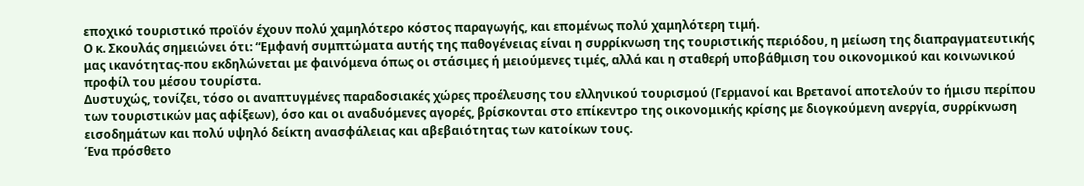εποχικό τουριστικό προϊόν έχουν πολύ χαμηλότερο κόστος παραγωγής, και επομένως πολύ χαμηλότερη τιμή.
Ο κ. Σκουλάς σημειώνει ότι: “Εμφανή συμπτώματα αυτής της παθογένειας είναι η συρρίκνωση της τουριστικής περιόδου, η μείωση της διαπραγματευτικής μας ικανότητας-που εκδηλώνεται με φαινόμενα όπως οι στάσιμες ή μειούμενες τιμές, αλλά και η σταθερή υποβάθμιση του οικονομικού και κοινωνικού προφίλ του μέσου τουρίστα.
Δυστυχώς, τονίζει, τόσο οι αναπτυγμένες παραδοσιακές χώρες προέλευσης του ελληνικού τουρισμού (Γερμανοί και Βρετανοί αποτελούν το ήμισυ περίπου των τουριστικών μας αφίξεων), όσο και οι αναδυόμενες αγορές, βρίσκονται στο επίκεντρο της οικονομικής κρίσης με διογκούμενη ανεργία, συρρίκνωση εισοδημάτων και πολύ υψηλό δείκτη ανασφάλειας και αβεβαιότητας των κατοίκων τους.
Ένα πρόσθετο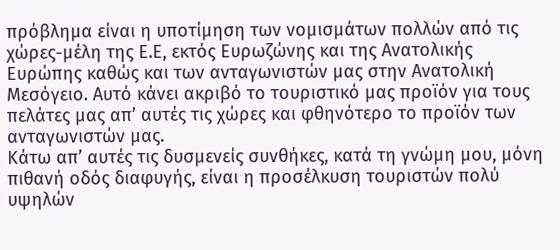πρόβλημα είναι η υποτίμηση των νομισμάτων πολλών από τις χώρες-μέλη της Ε.Ε, εκτός Ευρωζώνης και της Ανατολικής Ευρώπης καθώς και των ανταγωνιστών μας στην Ανατολική Μεσόγειο. Αυτό κάνει ακριβό το τουριστικό μας προϊόν για τους πελάτες μας απʼ αυτές τις χώρες και φθηνότερο το προϊόν των ανταγωνιστών μας.
Κάτω απʼ αυτές τις δυσμενείς συνθήκες, κατά τη γνώμη μου, μόνη πιθανή οδός διαφυγής, είναι η προσέλκυση τουριστών πολύ υψηλών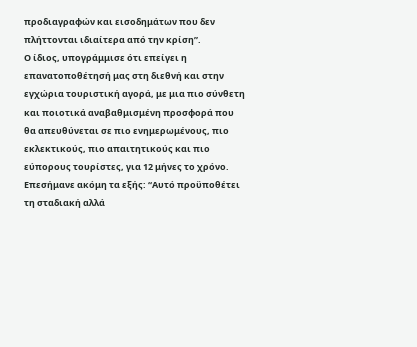προδιαγραφών και εισοδημάτων που δεν πλήττονται ιδιαίτερα από την κρίση”.
Ο ίδιος, υπογράμμισε ότι επείγει η επανατοποθέτησή μας στη διεθνή και στην εγχώρια τουριστική αγορά, με μια πιο σύνθετη και ποιοτικά αναβαθμισμένη προσφορά που θα απευθύνεται σε πιο ενημερωμένους, πιο εκλεκτικούς, πιο απαιτητικούς και πιο εύπορους τουρίστες, για 12 μήνες το χρόνο.
Επεσήμανε ακόμη τα εξής: “Αυτό προϋποθέτει τη σταδιακή αλλά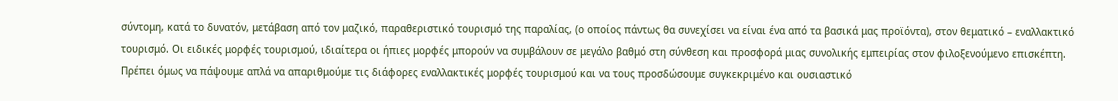σύντομη, κατά το δυνατόν, μετάβαση από τον μαζικό, παραθεριστικό τουρισμό της παραλίας, (ο οποίος πάντως θα συνεχίσει να είναι ένα από τα βασικά μας προϊόντα), στον θεματικό – εναλλακτικό τουρισμό. Οι ειδικές μορφές τουρισμού, ιδιαίτερα οι ήπιες μορφές μπορούν να συμβάλουν σε μεγάλο βαθμό στη σύνθεση και προσφορά μιας συνολικής εμπειρίας στον φιλοξενούμενο επισκέπτη. Πρέπει όμως να πάψουμε απλά να απαριθμούμε τις διάφορες εναλλακτικές μορφές τουρισμού και να τους προσδώσουμε συγκεκριμένο και ουσιαστικό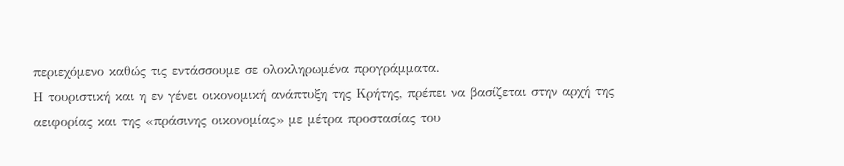περιεχόμενο καθώς τις εντάσσουμε σε ολοκληρωμένα προγράμματα.
Η τουριστική και η εν γένει οικονομική ανάπτυξη της Κρήτης, πρέπει να βασίζεται στην αρχή της αειφορίας και της «πράσινης οικονομίας» με μέτρα προστασίας του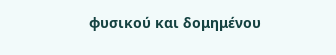φυσικού και δομημένου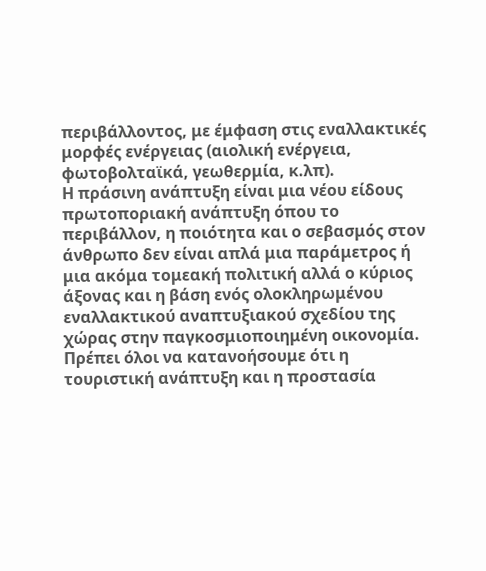περιβάλλοντος, με έμφαση στις εναλλακτικές μορφές ενέργειας (αιολική ενέργεια, φωτοβολταϊκά, γεωθερμία, κ.λπ).
Η πράσινη ανάπτυξη είναι μια νέου είδους πρωτοποριακή ανάπτυξη όπου το περιβάλλον, η ποιότητα και ο σεβασμός στον άνθρωπο δεν είναι απλά μια παράμετρος ή μια ακόμα τομεακή πολιτική αλλά ο κύριος άξονας και η βάση ενός ολοκληρωμένου εναλλακτικού αναπτυξιακού σχεδίου της χώρας στην παγκοσμιοποιημένη οικονομία.
Πρέπει όλοι να κατανοήσουμε ότι η τουριστική ανάπτυξη και η προστασία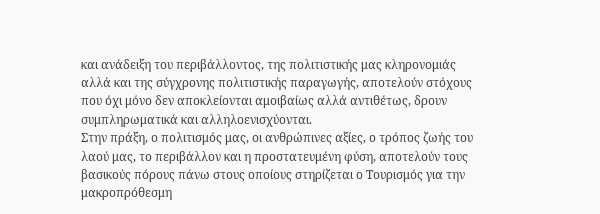και ανάδειξη του περιβάλλοντος, της πολιτιστικής μας κληρονομιάς αλλά και της σύγχρονης πολιτιστικής παραγωγής, αποτελούν στόχους που όχι μόνο δεν αποκλείονται αμοιβαίως αλλά αντιθέτως, δρουν συμπληρωματικά και αλληλοενισχύονται.
Στην πράξη, ο πολιτισμός μας, οι ανθρώπινες αξίες, ο τρόπος ζωής του λαού μας, το περιβάλλον και η προστατευμένη φύση, αποτελούν τους βασικούς πόρους πάνω στους οποίους στηρίζεται ο Τουρισμός για την μακροπρόθεσμη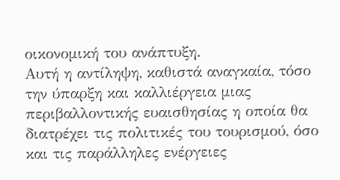οικονομική του ανάπτυξη.
Αυτή η αντίληψη, καθιστά αναγκαία, τόσο την ύπαρξη και καλλιέργεια μιας περιβαλλοντικής ευαισθησίας η οποία θα διατρέχει τις πολιτικές του τουρισμού, όσο και τις παράλληλες ενέργειες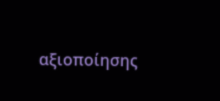αξιοποίησης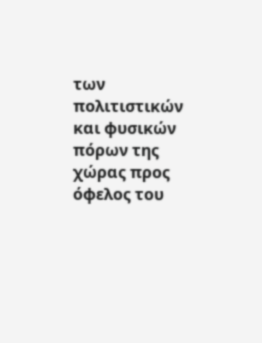των πολιτιστικών και φυσικών πόρων της χώρας προς όφελος του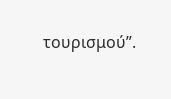τουρισμού”.